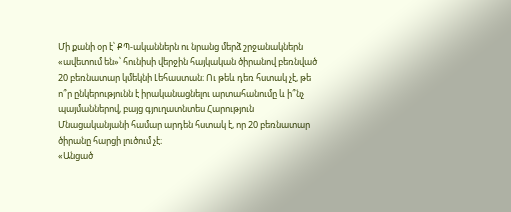Մի քանի օր է՝ ՔՊ-ականներն ու նրանց մերձ շրջանակներն «ավետում են»՝ հունիսի վերջին հայկական ծիրանով բեռնված 20 բեռնատար կմեկնի Լեհաստան։ Ու թեև դեռ հստակ չէ, թե ո՞ր ընկերությունն է իրականացնելու արտահանումը և ի՞նչ պայմաններով, բայց գյուղատնտես Հարություն Մնացականյանի համար արդեն հստակ է, որ 20 բեռնատար ծիրանը հարցի լուծում չէ։
«Անցած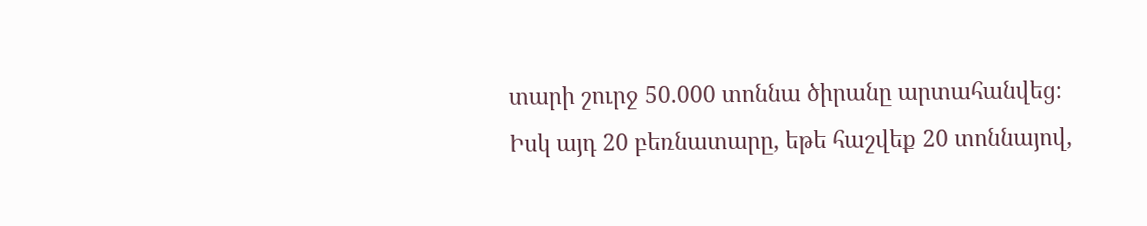տարի շուրջ 50.000 տոննա ծիրանը արտահանվեց։ Իսկ այդ 20 բեռնատարը, եթե հաշվեք 20 տոննայով,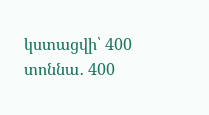կստացվի՝ 400 տոննա․ 400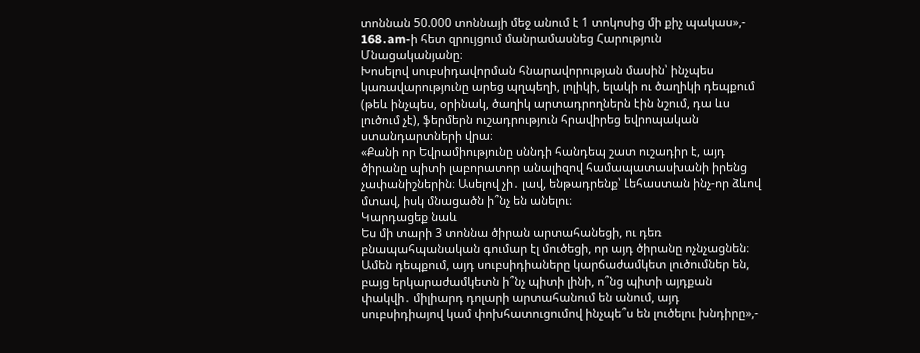տոննան 50.000 տոննայի մեջ անում է 1 տոկոսից մի քիչ պակաս»,- 168․am-ի հետ զրույցում մանրամասնեց Հարություն Մնացականյանը։
Խոսելով սուբսիդավորման հնարավորության մասին՝ ինչպես կառավարությունը արեց պղպեղի, լոլիկի, ելակի ու ծաղիկի դեպքում (թեև ինչպես, օրինակ, ծաղիկ արտադրողներն էին նշում, դա ևս լուծում չէ), ֆերմերն ուշադրություն հրավիրեց եվրոպական ստանդարտների վրա։
«Քանի որ Եվրամիությունը սննդի հանդեպ շատ ուշադիր է, այդ ծիրանը պիտի լաբորատոր անալիզով համապատասխանի իրենց չափանիշներին։ Ասելով չի․ լավ, ենթադրենք՝ Լեհաստան ինչ-որ ձևով մտավ, իսկ մնացածն ի՞նչ են անելու։
Կարդացեք նաև
Ես մի տարի 3 տոննա ծիրան արտահանեցի, ու դեռ բնապահպանական գումար էլ մուծեցի, որ այդ ծիրանը ոչնչացնեն։
Ամեն դեպքում, այդ սուբսիդիաները կարճաժամկետ լուծումներ են, բայց երկարաժամկետն ի՞նչ պիտի լինի, ո՞նց պիտի այդքան փակվի․ միլիարդ դոլարի արտահանում են անում, այդ սուբսիդիայով կամ փոխհատուցումով ինչպե՞ս են լուծելու խնդիրը»,-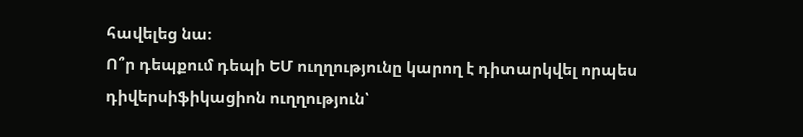հավելեց նա։
Ո՞ր դեպքում դեպի ԵՄ ուղղությունը կարող է դիտարկվել որպես դիվերսիֆիկացիոն ուղղություն՝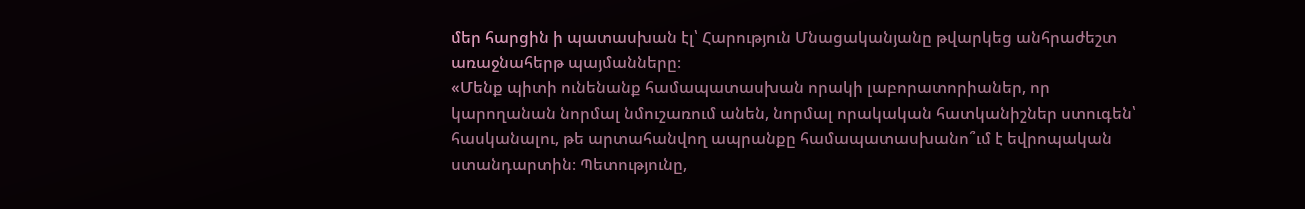մեր հարցին ի պատասխան էլ՝ Հարություն Մնացականյանը թվարկեց անհրաժեշտ առաջնահերթ պայմանները։
«Մենք պիտի ունենանք համապատասխան որակի լաբորատորիաներ, որ կարողանան նորմալ նմուշառում անեն, նորմալ որակական հատկանիշներ ստուգեն՝ հասկանալու, թե արտահանվող ապրանքը համապատասխանո՞ւմ է եվրոպական ստանդարտին։ Պետությունը,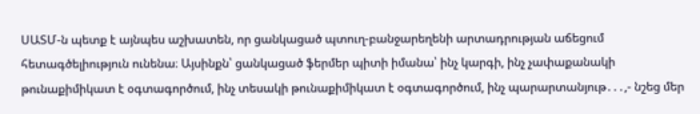ՍԱՏՄ-ն պետք է այնպես աշխատեն, որ ցանկացած պտուղ-բանջարեղենի արտադրության աճեցում հետագծելիություն ունենա։ Այսինքն՝ ցանկացած ֆերմեր պիտի իմանա՝ ինչ կարգի, ինչ չափաքանակի թունաքիմիկատ է օգտագործում, ինչ տեսակի թունաքիմիկատ է օգտագործում, ինչ պարարտանյութ․․․,- նշեց մեր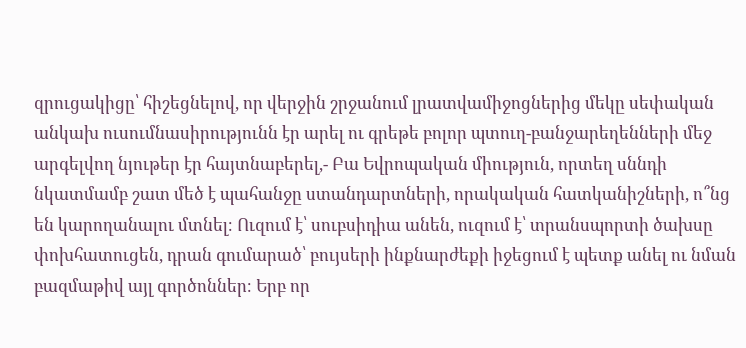զրուցակիցը՝ հիշեցնելով, որ վերջին շրջանում լրատվամիջոցներից մեկը սեփական անկախ ուսումնասիրությունն էր արել ու գրեթե բոլոր պտուղ-բանջարեղենների մեջ արգելվող նյութեր էր հայտնաբերել,- Բա Եվրոպական միություն, որտեղ սննդի նկատմամբ շատ մեծ է պահանջը ստանդարտների, որակական հատկանիշների, ո՞նց են կարողանալու մտնել։ Ուզում է՝ սուբսիդիա անեն, ուզում է՝ տրանսպորտի ծախսը փոխհատուցեն, դրան գումարած՝ բույսերի ինքնարժեքի իջեցում է պետք անել ու նման բազմաթիվ այլ գործոններ։ Երբ որ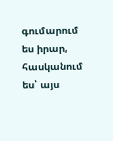գումարում ես իրար, հասկանում ես՝ այս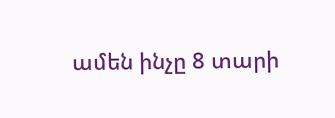ամեն ինչը 8 տարի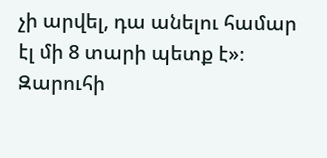չի արվել, դա անելու համար էլ մի 8 տարի պետք է»։
Զարուհի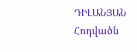ԴԻԼԱՆՅԱՆ
Հոդվածն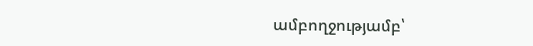ամբողջությամբ՝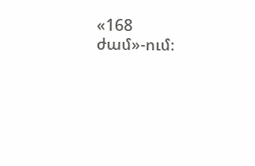«168 ժամ»-ում։